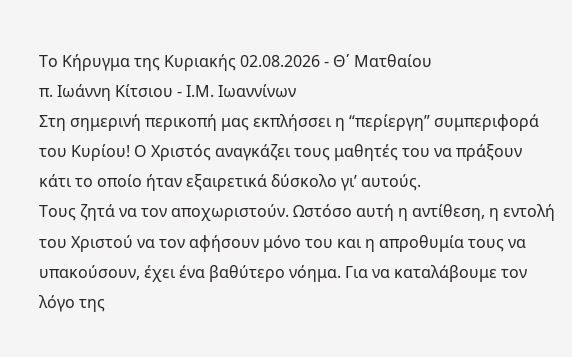Το Κήρυγμα της Κυριακής 02.08.2026 - Θ΄ Ματθαίου
π. Ιωάννη Κίτσιου - Ι.Μ. Ιωαννίνων
Στη σημερινή περικοπή μας εκπλήσσει η “περίεργη” συμπεριφορά του Κυρίου! Ο Χριστός αναγκάζει τους μαθητές του να πράξουν κάτι το οποίο ήταν εξαιρετικά δύσκολο γι’ αυτούς.
Τους ζητά να τον αποχωριστούν. Ωστόσο αυτή η αντίθεση, η εντολή του Χριστού να τον αφήσουν μόνο του και η απροθυμία τους να υπακούσουν, έχει ένα βαθύτερο νόημα. Για να καταλάβουμε τον λόγο της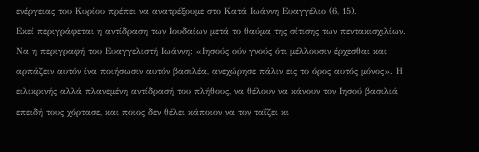ενέργειας του Κυρίου πρέπει να ανατρέξουμε στο Κατά Ιωάννη Ευαγγέλιο (6, 15).
Εκεί περιγράφεται η αντίδραση των Ιουδαίων μετά το θαύμα της σίτισης των πεντακισχιλίων. Να η περιγραφή του Ευαγγελιστή Ιωάννη: «Ιησούς ούν γνούς ότι μέλλουσιν έρχεσθαι και αρπάζειν αυτόν ίνα ποιήσωσιν αυτόν βασιλέα, ανεχώρησε πάλιν εις το όρος αυτός μόνος». Η ειλικρινής αλλά πλανεμένη αντίδρασή του πλήθους, να θέλουν να κάνουν τον Ιησού βασιλιά επειδή τους χόρτασε, και ποιος δεν θέλει κάποιον να τον ταΐζει κι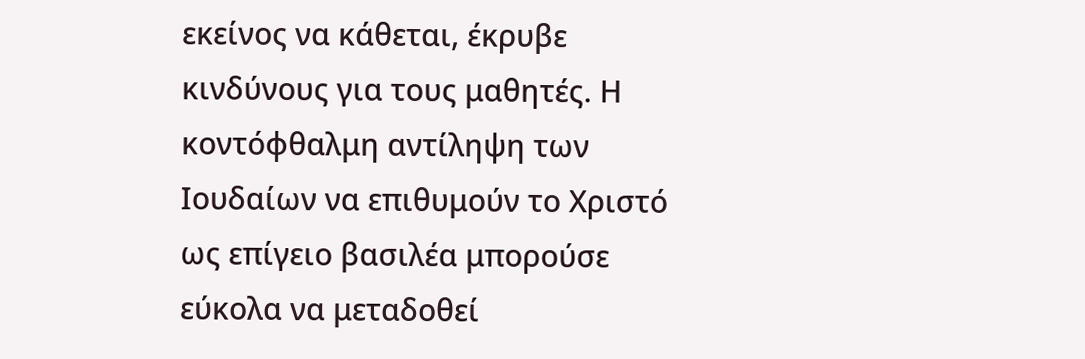εκείνος να κάθεται, έκρυβε κινδύνους για τους μαθητές. Η κοντόφθαλμη αντίληψη των Ιουδαίων να επιθυμούν το Χριστό ως επίγειο βασιλέα μπορούσε εύκολα να μεταδοθεί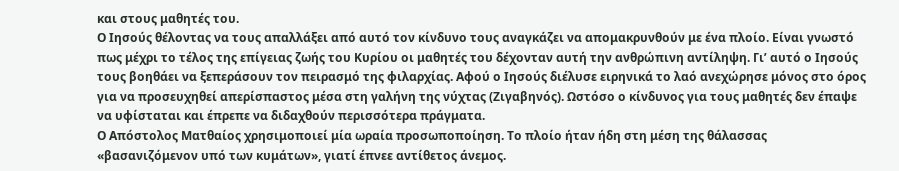και στους μαθητές του.
Ο Ιησούς θέλοντας να τους απαλλάξει από αυτό τον κίνδυνο τους αναγκάζει να απομακρυνθούν με ένα πλοίο. Είναι γνωστό πως μέχρι το τέλος της επίγειας ζωής του Κυρίου οι μαθητές του δέχονταν αυτή την ανθρώπινη αντίληψη. Γι’ αυτό ο Ιησούς τους βοηθάει να ξεπεράσουν τον πειρασμό της φιλαρχίας. Αφού ο Ιησούς διέλυσε ειρηνικά το λαό ανεχώρησε μόνος στο όρος για να προσευχηθεί απερίσπαστος μέσα στη γαλήνη της νύχτας (Ζιγαβηνός). Ωστόσο ο κίνδυνος για τους μαθητές δεν έπαψε να υφίσταται και έπρεπε να διδαχθούν περισσότερα πράγματα.
Ο Απόστολος Ματθαίος χρησιμοποιεί μία ωραία προσωποποίηση. Το πλοίο ήταν ήδη στη μέση της θάλασσας «βασανιζόμενον υπό των κυμάτων», γιατί έπνεε αντίθετος άνεμος.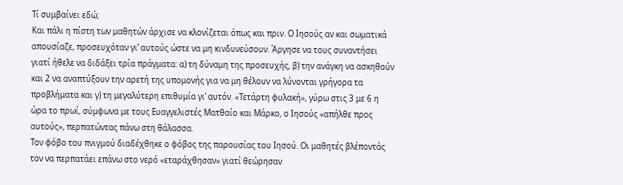Τί συμβαίνει εδώ;
Και πάλι η πίστη των μαθητών άρχισε να κλονίζεται όπως και πριν. Ο Ιησούς αν και σωματικά απουσίαζε, προσευχόταν γι’ αυτούς ώστε να μη κινδυνεύσουν. Άργησε να τους συναντήσει γιατί ήθελε να διδάξει τρία πράγματα: α) τη δύναμη της προσευχής, β) την ανάγκη να ασκηθούν και 2 να αναπτύξουν την αρετή της υπομονής για να μη θέλουν να λύνονται γρήγορα τα προβλήματα και γ) τη μεγαλύτερη επιθυμία γι’ αυτόν. «Τετάρτη φυλακή», γύρω στις 3 με 6 η ώρα το πρωί, σύμφωνα με τους Ευαγγελιστές Ματθαίο και Μάρκο, ο Ιησούς «απήλθε προς αυτούς», περπατώντας πάνω στη θάλασσα.
Τον φόβο του πνιγμού διαδέχθηκε ο φόβος της παρουσίας του Ιησού. Οι μαθητές βλέποντάς τον να περπατάει επάνω στο νερό «εταράχθησαν» γιατί θεώρησαν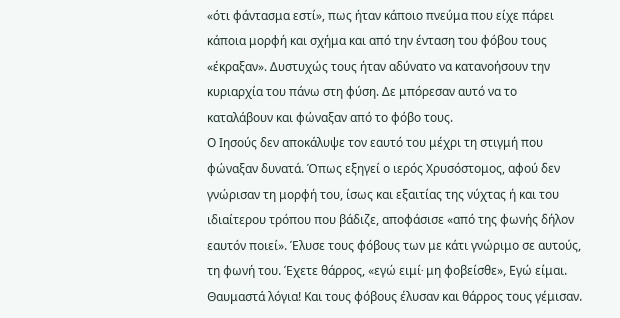«ότι φάντασμα εστί», πως ήταν κάποιο πνεύμα που είχε πάρει κάποια μορφή και σχήμα και από την ένταση του φόβου τους «έκραξαν». Δυστυχώς τους ήταν αδύνατο να κατανοήσουν την κυριαρχία του πάνω στη φύση. Δε μπόρεσαν αυτό να το καταλάβουν και φώναξαν από το φόβο τους.
Ο Ιησούς δεν αποκάλυψε τον εαυτό του μέχρι τη στιγμή που φώναξαν δυνατά. Όπως εξηγεί ο ιερός Χρυσόστομος, αφού δεν γνώρισαν τη μορφή του, ίσως και εξαιτίας της νύχτας ή και του ιδιαίτερου τρόπου που βάδιζε, αποφάσισε «από της φωνής δήλον εαυτόν ποιεί». Έλυσε τους φόβους των με κάτι γνώριμο σε αυτούς, τη φωνή του. Έχετε θάρρος, «εγώ ειμί∙ μη φοβείσθε», Εγώ είμαι. Θαυμαστά λόγια! Και τους φόβους έλυσαν και θάρρος τους γέμισαν.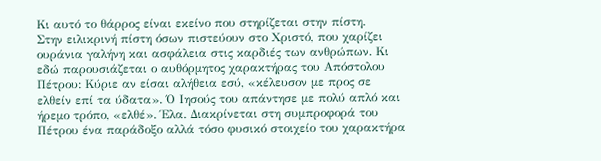Κι αυτό το θάρρος είναι εκείνο που στηρίζεται στην πίστη.
Στην ειλικρινή πίστη όσων πιστεύουν στο Χριστό, που χαρίζει ουράνια γαλήνη και ασφάλεια στις καρδιές των ανθρώπων. Κι εδώ παρουσιάζεται ο αυθόρμητος χαρακτήρας του Απόστολου Πέτρου: Κύριε αν είσαι αλήθεια εσύ, «κέλευσον με προς σε ελθείν επί τα ύδατα». Ό Ιησούς του απάντησε με πολύ απλό και ήρεμο τρόπο, «ελθέ». Έλα. Διακρίνεται στη συμπροφορά του Πέτρου ένα παράδοξο αλλά τόσο φυσικό στοιχείο του χαρακτήρα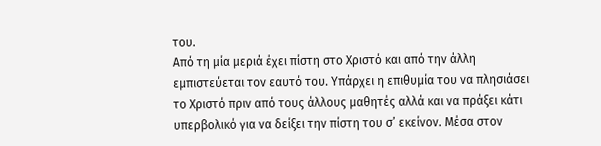του.
Από τη μία μεριά έχει πίστη στο Χριστό και από την άλλη εμπιστεύεται τον εαυτό του. Υπάρχει η επιθυμία του να πλησιάσει το Χριστό πριν από τους άλλους μαθητές αλλά και να πράξει κάτι υπερβολικό για να δείξει την πίστη του σ’ εκείνον. Μέσα στον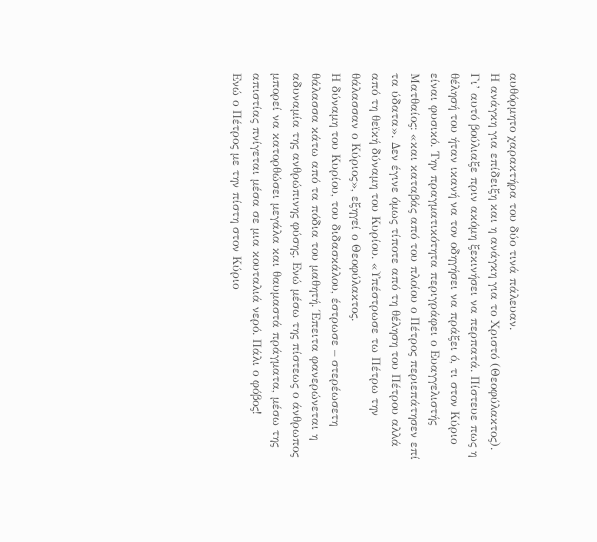αυθόρμητο χαρακτήρα του δύο τινά πάλευαν.
Η ανάγκη για επίδειξη και η ανάγκη για το Χριστό (Θεοφύλακτος). Γι’ αυτό βούλιαξε πριν ακόμη ξεκινήσει να περπατά. Πίστευε πως η θέλησή του ήταν ικανή να τον οδηγήσει να πράξει ό, τι στον Κύριο είναι φυσικό. Την πραγματικότητα περιγράφει ο Ευαγγελιστής Ματθαίος: «και καταβάς από του πλοίου ο Πέτρος περιεπάτησεν επί τα ύδατα». Δεν έγινε όμως τίποτε από τη θέληση του Πέτρου αλλά από τη θεϊκή δύναμη του Κυρίου. «Υπέστρωσε τω Πέτρω την θάλασσαν ο Κύριος», εξηγεί ο Θεοφύλακτος.
Η δύναμη του Κυρίου, του διδασκάλου, έστρωσε – στερέωσετη θάλασσα κάτω από τα πόδια του μαθητή. Έπειτα φανερώνεται η αδυναμία της ανθρώπινης φύσης. Ενώ μέσω της πίστεως ο άνθρωπος μπορεί να κατορθώσει μεγάλα και θαυμαστά πράγματα, μέσω της απιστίας πνίγεται μέσα σε μια κουταλιά νερό. Πάλι ο φόβος!
Ενώ ο Πέτρος με την πίστη στον Κύριο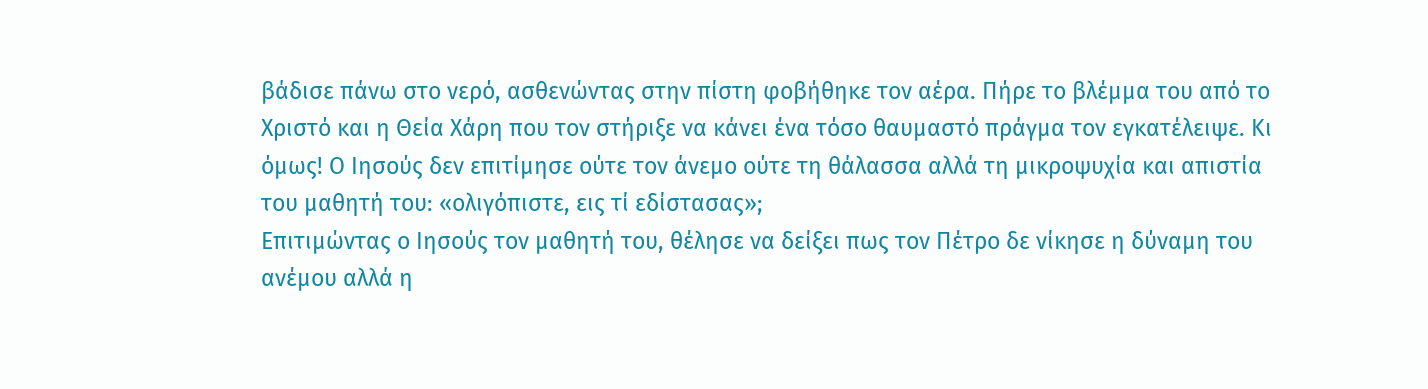βάδισε πάνω στο νερό, ασθενώντας στην πίστη φοβήθηκε τον αέρα. Πήρε το βλέμμα του από το Χριστό και η Θεία Χάρη που τον στήριξε να κάνει ένα τόσο θαυμαστό πράγμα τον εγκατέλειψε. Κι όμως! Ο Ιησούς δεν επιτίμησε ούτε τον άνεμο ούτε τη θάλασσα αλλά τη μικροψυχία και απιστία του μαθητή του: «ολιγόπιστε, εις τί εδίστασας»;
Επιτιμώντας ο Ιησούς τον μαθητή του, θέλησε να δείξει πως τον Πέτρο δε νίκησε η δύναμη του ανέμου αλλά η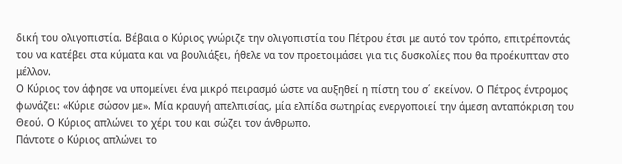δική του ολιγοπιστία. Βέβαια ο Κύριος γνώριζε την ολιγοπιστία του Πέτρου έτσι με αυτό τον τρόπο, επιτρέποντάς του να κατέβει στα κύματα και να βουλιάξει, ήθελε να τον προετοιμάσει για τις δυσκολίες που θα προέκυπταν στο μέλλον.
Ο Κύριος τον άφησε να υπομείνει ένα μικρό πειρασμό ώστε να αυξηθεί η πίστη του σ΄ εκείνον. Ο Πέτρος έντρομος φωνάζει: «Κύριε σώσον με». Μία κραυγή απελπισίας, μία ελπίδα σωτηρίας ενεργοποιεί την άμεση ανταπόκριση του Θεού. Ο Κύριος απλώνει το χέρι του και σώζει τον άνθρωπο.
Πάντοτε ο Κύριος απλώνει το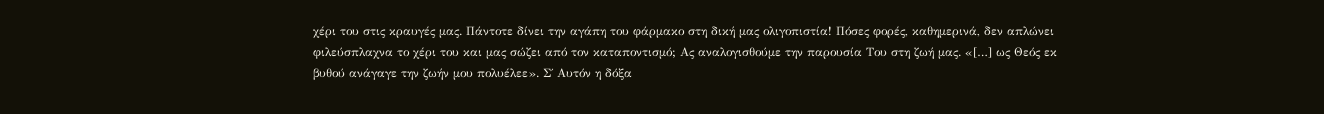χέρι του στις κραυγές μας. Πάντοτε δίνει την αγάπη του φάρμακο στη δική μας ολιγοπιστία! Πόσες φορές, καθημερινά, δεν απλώνει φιλεύσπλαχνα το χέρι του και μας σώζει από τον καταποντισμό; Ας αναλογισθούμε την παρουσία Του στη ζωή μας. «[…] ως Θεός εκ βυθού ανάγαγε την ζωήν μου πολυέλεε». Σ΄ Αυτόν η δόξα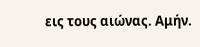εις τους αιώνας. Αμήν.